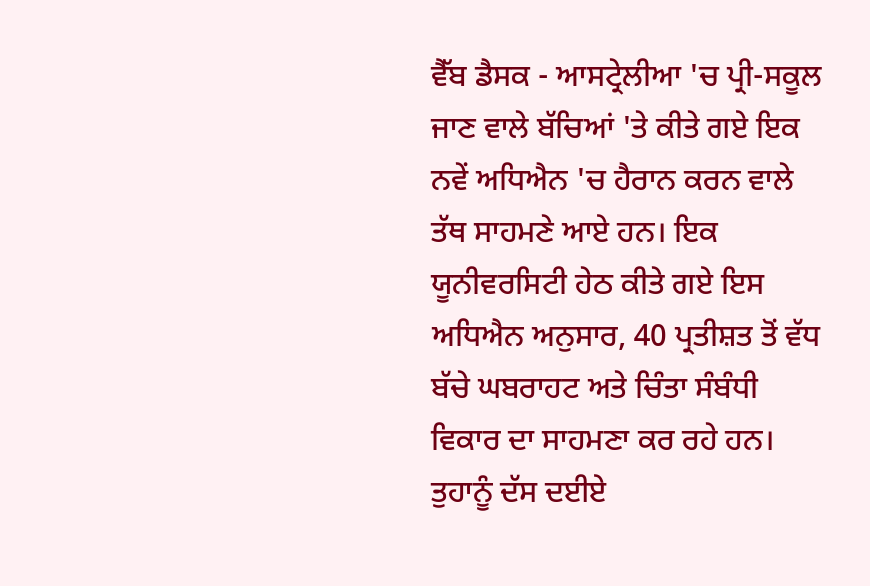ਵੈੱਬ ਡੈਸਕ - ਆਸਟ੍ਰੇਲੀਆ 'ਚ ਪ੍ਰੀ-ਸਕੂਲ ਜਾਣ ਵਾਲੇ ਬੱਚਿਆਂ 'ਤੇ ਕੀਤੇ ਗਏ ਇਕ ਨਵੇਂ ਅਧਿਐਨ 'ਚ ਹੈਰਾਨ ਕਰਨ ਵਾਲੇ ਤੱਥ ਸਾਹਮਣੇ ਆਏ ਹਨ। ਇਕ ਯੂਨੀਵਰਸਿਟੀ ਹੇਠ ਕੀਤੇ ਗਏ ਇਸ ਅਧਿਐਨ ਅਨੁਸਾਰ, 40 ਪ੍ਰਤੀਸ਼ਤ ਤੋਂ ਵੱਧ ਬੱਚੇ ਘਬਰਾਹਟ ਅਤੇ ਚਿੰਤਾ ਸੰਬੰਧੀ ਵਿਕਾਰ ਦਾ ਸਾਹਮਣਾ ਕਰ ਰਹੇ ਹਨ। ਤੁਹਾਨੂੰ ਦੱਸ ਦਈਏ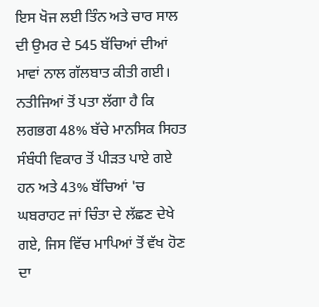ਇਸ ਖੋਜ ਲਈ ਤਿੰਨ ਅਤੇ ਚਾਰ ਸਾਲ ਦੀ ਉਮਰ ਦੇ 545 ਬੱਚਿਆਂ ਦੀਆਂ ਮਾਵਾਂ ਨਾਲ ਗੱਲਬਾਤ ਕੀਤੀ ਗਈ। ਨਤੀਜਿਆਂ ਤੋਂ ਪਤਾ ਲੱਗਾ ਹੈ ਕਿ ਲਗਭਗ 48% ਬੱਚੇ ਮਾਨਸਿਕ ਸਿਹਤ ਸੰਬੰਧੀ ਵਿਕਾਰ ਤੋਂ ਪੀੜਤ ਪਾਏ ਗਏ ਹਨ ਅਤੇ 43% ਬੱਚਿਆਂ 'ਚ ਘਬਰਾਹਟ ਜਾਂ ਚਿੰਤਾ ਦੇ ਲੱਛਣ ਦੇਖੇ ਗਏ, ਜਿਸ ਵਿੱਚ ਮਾਪਿਆਂ ਤੋਂ ਵੱਖ ਹੋਣ ਦਾ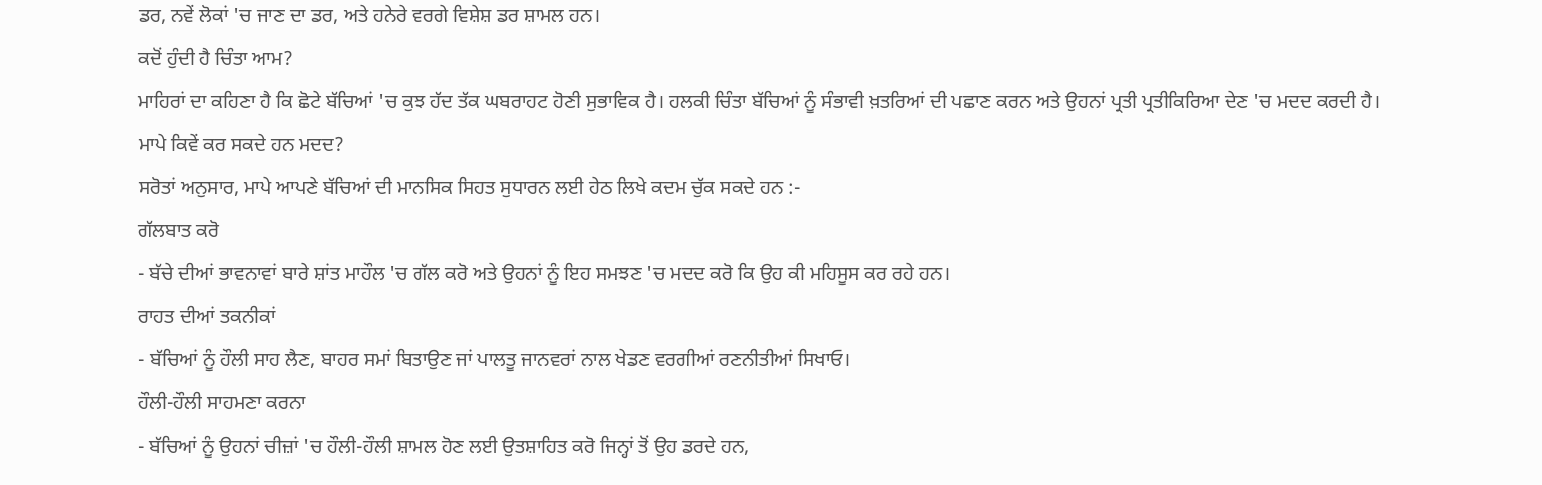ਡਰ, ਨਵੇਂ ਲੋਕਾਂ 'ਚ ਜਾਣ ਦਾ ਡਰ, ਅਤੇ ਹਨੇਰੇ ਵਰਗੇ ਵਿਸ਼ੇਸ਼ ਡਰ ਸ਼ਾਮਲ ਹਨ।
ਕਦੋਂ ਹੁੰਦੀ ਹੈ ਚਿੰਤਾ ਆਮ?
ਮਾਹਿਰਾਂ ਦਾ ਕਹਿਣਾ ਹੈ ਕਿ ਛੋਟੇ ਬੱਚਿਆਂ 'ਚ ਕੁਝ ਹੱਦ ਤੱਕ ਘਬਰਾਹਟ ਹੋਣੀ ਸੁਭਾਵਿਕ ਹੈ। ਹਲਕੀ ਚਿੰਤਾ ਬੱਚਿਆਂ ਨੂੰ ਸੰਭਾਵੀ ਖ਼ਤਰਿਆਂ ਦੀ ਪਛਾਣ ਕਰਨ ਅਤੇ ਉਹਨਾਂ ਪ੍ਰਤੀ ਪ੍ਰਤੀਕਿਰਿਆ ਦੇਣ 'ਚ ਮਦਦ ਕਰਦੀ ਹੈ।
ਮਾਪੇ ਕਿਵੇਂ ਕਰ ਸਕਦੇ ਹਨ ਮਦਦ?
ਸਰੋਤਾਂ ਅਨੁਸਾਰ, ਮਾਪੇ ਆਪਣੇ ਬੱਚਿਆਂ ਦੀ ਮਾਨਸਿਕ ਸਿਹਤ ਸੁਧਾਰਨ ਲਈ ਹੇਠ ਲਿਖੇ ਕਦਮ ਚੁੱਕ ਸਕਦੇ ਹਨ :-
ਗੱਲਬਾਤ ਕਰੋ
- ਬੱਚੇ ਦੀਆਂ ਭਾਵਨਾਵਾਂ ਬਾਰੇ ਸ਼ਾਂਤ ਮਾਹੌਲ 'ਚ ਗੱਲ ਕਰੋ ਅਤੇ ਉਹਨਾਂ ਨੂੰ ਇਹ ਸਮਝਣ 'ਚ ਮਦਦ ਕਰੋ ਕਿ ਉਹ ਕੀ ਮਹਿਸੂਸ ਕਰ ਰਹੇ ਹਨ।
ਰਾਹਤ ਦੀਆਂ ਤਕਨੀਕਾਂ
- ਬੱਚਿਆਂ ਨੂੰ ਹੌਲੀ ਸਾਹ ਲੈਣ, ਬਾਹਰ ਸਮਾਂ ਬਿਤਾਉਣ ਜਾਂ ਪਾਲਤੂ ਜਾਨਵਰਾਂ ਨਾਲ ਖੇਡਣ ਵਰਗੀਆਂ ਰਣਨੀਤੀਆਂ ਸਿਖਾਓ।
ਹੌਲੀ-ਹੌਲੀ ਸਾਹਮਣਾ ਕਰਨਾ
- ਬੱਚਿਆਂ ਨੂੰ ਉਹਨਾਂ ਚੀਜ਼ਾਂ 'ਚ ਹੌਲੀ-ਹੌਲੀ ਸ਼ਾਮਲ ਹੋਣ ਲਈ ਉਤਸ਼ਾਹਿਤ ਕਰੋ ਜਿਨ੍ਹਾਂ ਤੋਂ ਉਹ ਡਰਦੇ ਹਨ,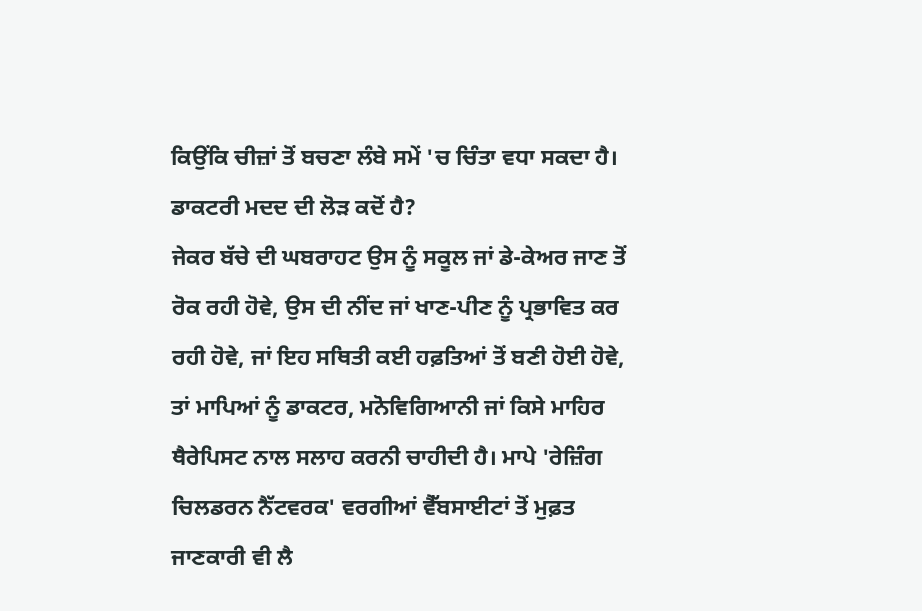ਕਿਉਂਕਿ ਚੀਜ਼ਾਂ ਤੋਂ ਬਚਣਾ ਲੰਬੇ ਸਮੇਂ 'ਚ ਚਿੰਤਾ ਵਧਾ ਸਕਦਾ ਹੈ।
ਡਾਕਟਰੀ ਮਦਦ ਦੀ ਲੋੜ ਕਦੋਂ ਹੈ?
ਜੇਕਰ ਬੱਚੇ ਦੀ ਘਬਰਾਹਟ ਉਸ ਨੂੰ ਸਕੂਲ ਜਾਂ ਡੇ-ਕੇਅਰ ਜਾਣ ਤੋਂ ਰੋਕ ਰਹੀ ਹੋਵੇ, ਉਸ ਦੀ ਨੀਂਦ ਜਾਂ ਖਾਣ-ਪੀਣ ਨੂੰ ਪ੍ਰਭਾਵਿਤ ਕਰ ਰਹੀ ਹੋਵੇ, ਜਾਂ ਇਹ ਸਥਿਤੀ ਕਈ ਹਫ਼ਤਿਆਂ ਤੋਂ ਬਣੀ ਹੋਈ ਹੋਵੇ, ਤਾਂ ਮਾਪਿਆਂ ਨੂੰ ਡਾਕਟਰ, ਮਨੋਵਿਗਿਆਨੀ ਜਾਂ ਕਿਸੇ ਮਾਹਿਰ ਥੈਰੇਪਿਸਟ ਨਾਲ ਸਲਾਹ ਕਰਨੀ ਚਾਹੀਦੀ ਹੈ। ਮਾਪੇ 'ਰੇਜ਼ਿੰਗ ਚਿਲਡਰਨ ਨੈੱਟਵਰਕ' ਵਰਗੀਆਂ ਵੈੱਬਸਾਈਟਾਂ ਤੋਂ ਮੁਫ਼ਤ ਜਾਣਕਾਰੀ ਵੀ ਲੈ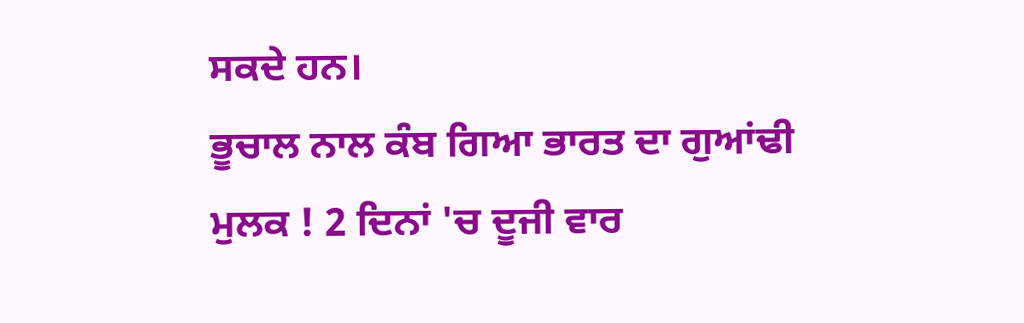ਸਕਦੇ ਹਨ।
ਭੂਚਾਲ ਨਾਲ ਕੰਬ ਗਿਆ ਭਾਰਤ ਦਾ ਗੁਆਂਢੀ ਮੁਲਕ ! 2 ਦਿਨਾਂ 'ਚ ਦੂਜੀ ਵਾਰ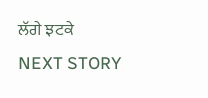ਲੱਗੇ ਝਟਕੇ
NEXT STORY